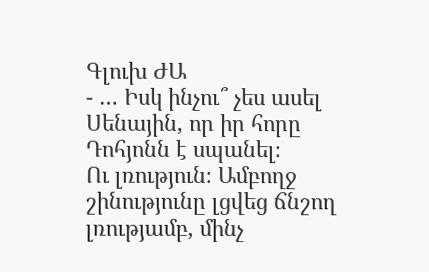Գլուխ ԺԱ
- … Իսկ ինչու՞ չես ասել Սենային, որ իր հորը Դոհյոնն է սպանել։
Ու լռություն։ Ամբողջ շինությունը լցվեց ճնշող լռությամբ, մինչ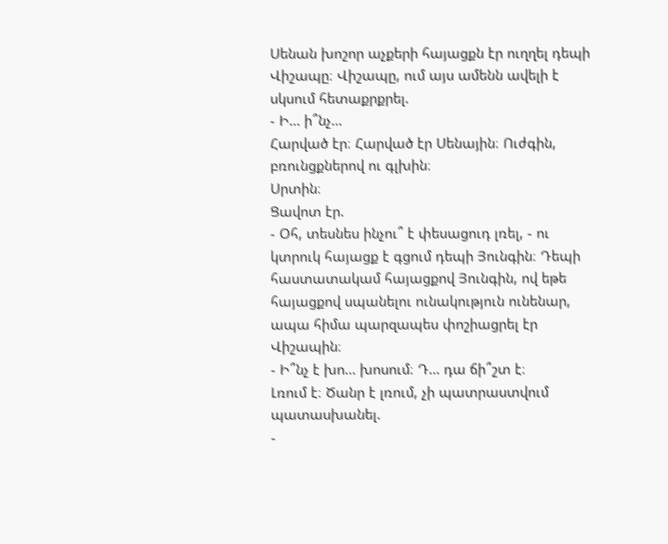Սենան խոշոր աչքերի հայացքն էր ուղղել դեպի Վիշապը։ Վիշապը, ում այս ամենն ավելի է սկսում հետաքրքրել.
- Ի… ի՞նչ…
Հարված էր։ Հարված էր Սենային։ Ուժգին, բռունցքներով ու գլխին։
Սրտին։
Ցավոտ էր.
- Օհ, տեսնես ինչու՞ է փեսացուդ լռել, - ու կտրուկ հայացք է գցում դեպի Յունգին։ Դեպի հաստատակամ հայացքով Յունգին, ով եթե հայացքով սպանելու ունակություն ունենար, ապա հիմա պարզապես փոշիացրել էր Վիշապին։
- Ի՞նչ է խո… խոսում։ Դ… դա ճի՞շտ է։
Լռում է։ Ծանր է լռում, չի պատրաստվում պատասխանել.
-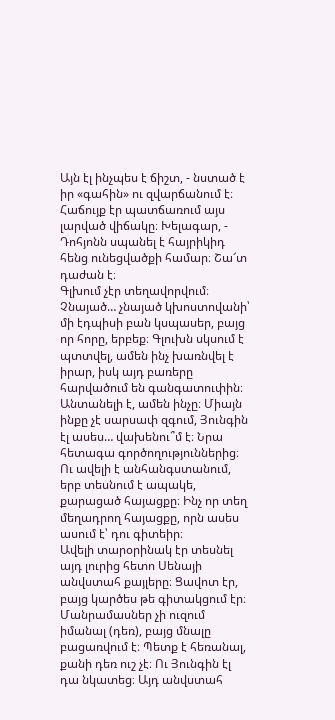Այն էլ ինչպես է ճիշտ, - նստած է իր «գահին» ու զվարճանում է։ Հաճույք էր պատճառում այս լարված վիճակը։ Խելագար, - Դոհյոնն սպանել է հայրիկիդ հենց ունեցվածքի համար։ Շա՜տ դաժան է։
Գլխում չէր տեղավորվում։ Չնայած… չնայած կխոստովանի՝ մի էդպիսի բան կսպասեր, բայց որ հորը, երբեք։ Գլուխն սկսում է պտտվել, ամեն ինչ խառնվել է իրար, իսկ այդ բառերը հարվածում են գանգատուփին։ Անտանելի է, ամեն ինչը։ Միայն ինքը չէ սարսափ զգում, Յունգին էլ ասես… վախենու՞մ է։ Նրա հետագա գործողություններից։ Ու ավելի է անհանգստանում, երբ տեսնում է ապակե, քարացած հայացքը։ Ինչ որ տեղ մեղադրող հայացքը, որն ասես ասում է՝ դու գիտեիր։
Ավելի տարօրինակ էր տեսնել այդ լուրից հետո Սենայի անվստահ քայլերը։ Ցավոտ էր, բայց կարծես թե գիտակցում էր։ Մանրամասներ չի ուզում իմանալ (դեռ), բայց մնալը բացառվում է։ Պետք է հեռանալ, քանի դեռ ուշ չէ։ Ու Յունգին էլ դա նկատեց։ Այդ անվստահ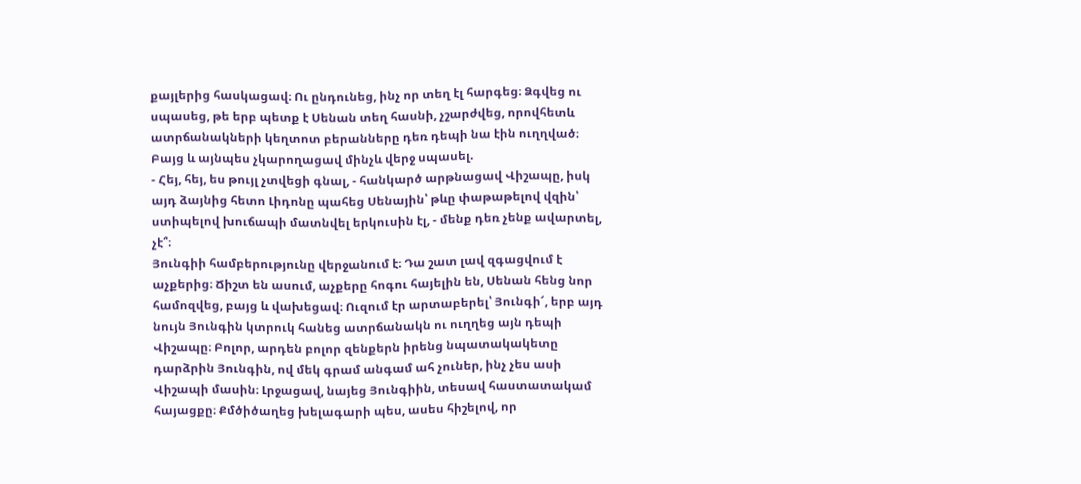քայլերից հասկացավ։ Ու ընդունեց, ինչ որ տեղ էլ հարգեց։ Ձգվեց ու սպասեց, թե երբ պետք է Սենան տեղ հասնի, չշարժվեց, որովհետև ատրճանակների կեղտոտ բերանները դեռ դեպի նա էին ուղղված։ Բայց և այնպես չկարողացավ մինչև վերջ սպասել.
- Հեյ, հեյ, ես թույլ չտվեցի գնալ, - հանկարծ արթնացավ Վիշապը, իսկ այդ ձայնից հետո Լիդոնը պահեց Սենային՝ թևը փաթաթելով վզին՝ ստիպելով խուճապի մատնվել երկուսին էլ, - մենք դեռ չենք ավարտել, չէ՞։
Յունգիի համբերությունը վերջանում է։ Դա շատ լավ զգացվում է աչքերից։ Ճիշտ են ասում, աչքերը հոգու հայելին են, Սենան հենց նոր համոզվեց, բայց և վախեցավ։ Ուզում էր արտաբերել՝ Յունգի՜, երբ այդ նույն Յունգին կտրուկ հանեց ատրճանակն ու ուղղեց այն դեպի Վիշապը։ Բոլոր, արդեն բոլոր զենքերն իրենց նպատակակետը դարձրին Յունգին, ով մեկ գրամ անգամ ահ չուներ, ինչ չես ասի Վիշապի մասին։ Լրջացավ, նայեց Յունգիին, տեսավ հաստատակամ հայացքը։ Քմծիծաղեց խելագարի պես, ասես հիշելով, որ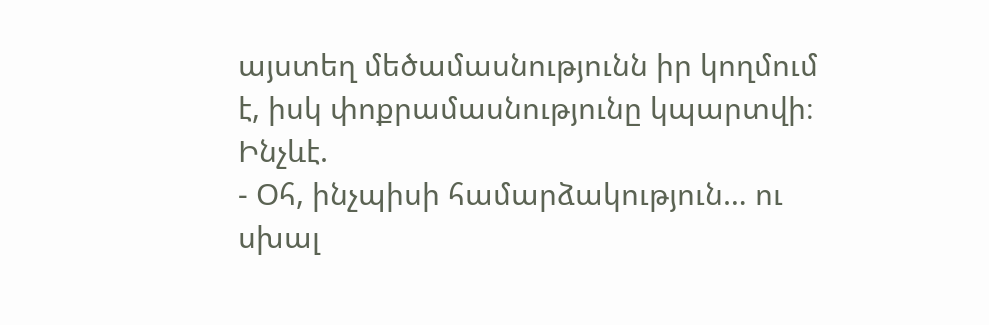այստեղ մեծամասնությունն իր կողմում է, իսկ փոքրամասնությունը կպարտվի։
Ինչևէ.
- Օհ, ինչպիսի համարձակություն… ու սխալ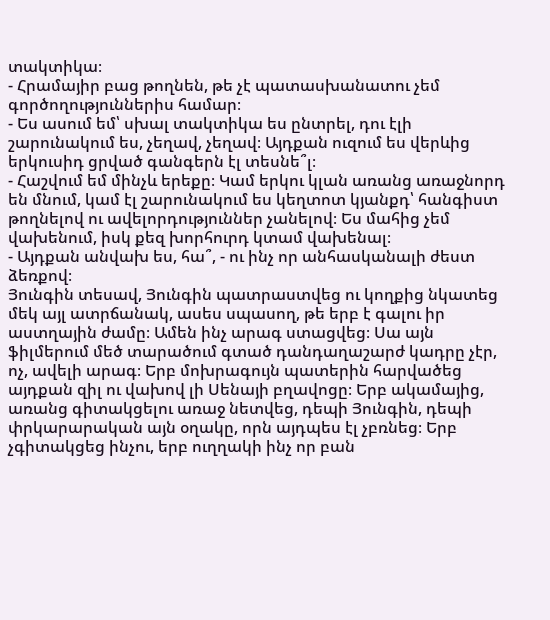տակտիկա։
- Հրամայիր բաց թողնեն, թե չէ պատասխանատու չեմ գործողություններիս համար։
- Ես ասում եմ՝ սխալ տակտիկա ես ընտրել, դու էլի շարունակում ես, չեղավ, չեղավ։ Այդքան ուզում ես վերևից երկուսիդ ցրված գանգերն էլ տեսնե՞լ։
- Հաշվում եմ մինչև երեքը։ Կամ երկու կլան առանց առաջնորդ են մնում, կամ էլ շարունակում ես կեղտոտ կյանքդ՝ հանգիստ թողնելով ու ավելորդություններ չանելով։ Ես մահից չեմ վախենում, իսկ քեզ խորհուրդ կտամ վախենալ։
- Այդքան անվախ ես, հա՞, - ու ինչ որ անհասկանալի ժեստ ձեռքով։
Յունգին տեսավ, Յունգին պատրաստվեց ու կողքից նկատեց մեկ այլ ատրճանակ, ասես սպասող, թե երբ է գալու իր աստղային ժամը։ Ամեն ինչ արագ ստացվեց։ Սա այն ֆիլմերում մեծ տարածում գտած դանդաղաշարժ կադրը չէր, ոչ, ավելի արագ։ Երբ մոխրագույն պատերին հարվածեց այդքան զիլ ու վախով լի Սենայի բղավոցը։ Երբ ակամայից, առանց գիտակցելու առաջ նետվեց, դեպի Յունգին, դեպի փրկարարական այն օղակը, որն այդպես էլ չբռնեց։ Երբ չգիտակցեց ինչու, երբ ուղղակի ինչ որ բան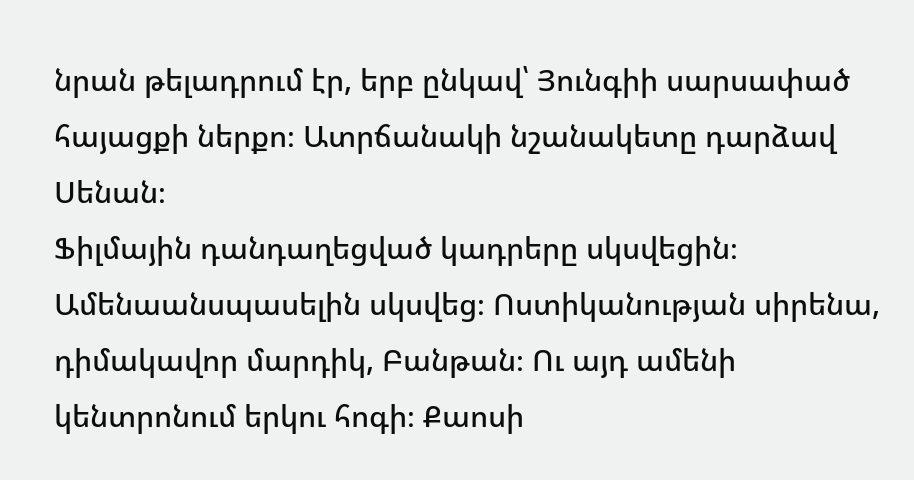նրան թելադրում էր, երբ ընկավ՝ Յունգիի սարսափած հայացքի ներքո։ Ատրճանակի նշանակետը դարձավ Սենան։
Ֆիլմային դանդաղեցված կադրերը սկսվեցին։ Ամենաանսպասելին սկսվեց։ Ոստիկանության սիրենա, դիմակավոր մարդիկ, Բանթան։ Ու այդ ամենի կենտրոնում երկու հոգի։ Քաոսի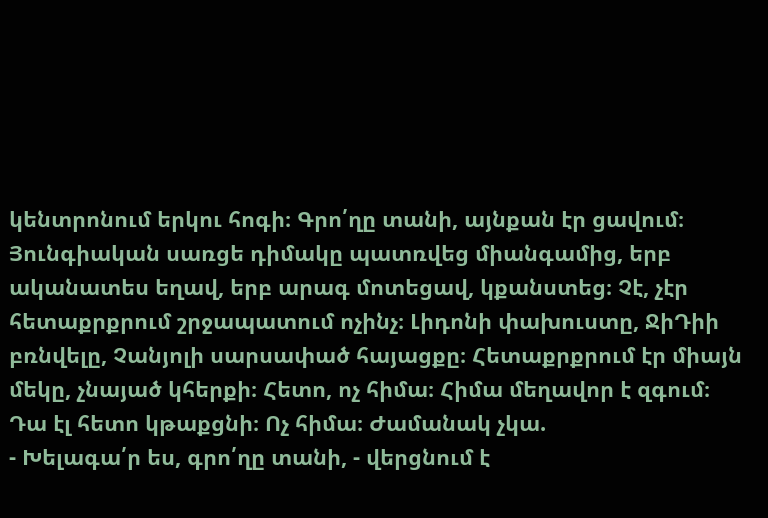կենտրոնում երկու հոգի։ Գրո՛ղը տանի, այնքան էր ցավում։ Յունգիական սառցե դիմակը պատռվեց միանգամից, երբ ականատես եղավ, երբ արագ մոտեցավ, կքանստեց։ Չէ, չէր հետաքրքրում շրջապատում ոչինչ։ Լիդոնի փախուստը, ՋիԴիի բռնվելը, Չանյոլի սարսափած հայացքը։ Հետաքրքրում էր միայն մեկը, չնայած կհերքի։ Հետո, ոչ հիմա։ Հիմա մեղավոր է զգում։ Դա էլ հետո կթաքցնի։ Ոչ հիմա։ Ժամանակ չկա.
- Խելագա՛ր ես, գրո՛ղը տանի, - վերցնում է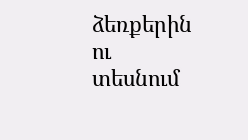ձեռքերին ու տեսնում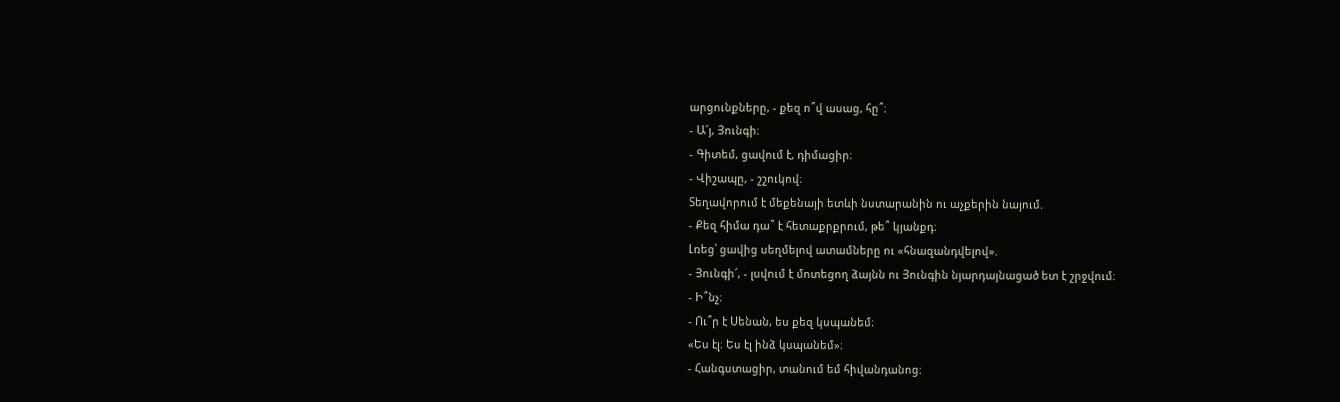արցունքները, - քեզ ո՞վ ասաց, հը՞։
- Ա՜յ, Յունգի։
- Գիտեմ, ցավում է, դիմացիր։
- Վիշապը, - շշուկով։
Տեղավորում է մեքենայի ետևի նստարանին ու աչքերին նայում.
- Քեզ հիմա դա՞ է հետաքրքրում, թե՞ կյանքդ։
Լռեց՝ ցավից սեղմելով ատամները ու «հնազանդվելով».
- Յունգի՜, - լսվում է մոտեցող ձայնն ու Յունգին նյարդայնացած ետ է շրջվում։
- Ի՞նչ։
- Ու՞ր է Սենան, ես քեզ կսպանեմ։
«Ես էլ։ Ես էլ ինձ կսպանեմ»։
- Հանգստացիր, տանում եմ հիվանդանոց։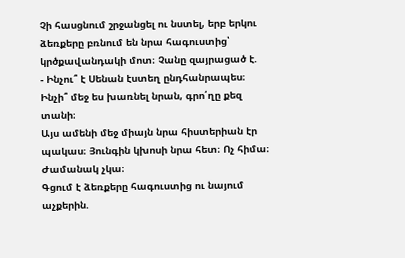Չի հասցնում շրջանցել ու նստել, երբ երկու ձեռքերը բռնում են նրա հագուստից՝ կրծքավանդակի մոտ։ Չանը զայրացած է.
- Ինչու՞ է Սենան էստեղ ընդհանրապես։ Ինչի՞ մեջ ես խառնել նրան, գրո՛ղը քեզ տանի։
Այս ամենի մեջ միայն նրա հիստերիան էր պակաս։ Յունգին կխոսի նրա հետ։ Ոչ հիմա։
Ժամանակ չկա։
Գցում է ձեռքերը հագուստից ու նայում աչքերին.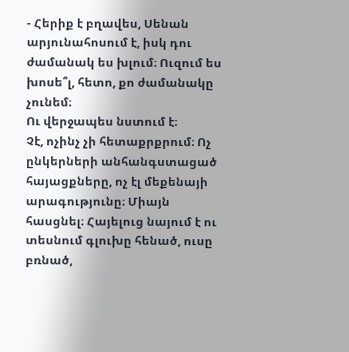- Հերիք է բղավես, Սենան արյունահոսում է, իսկ դու ժամանակ ես խլում։ Ուզում ես խոսե՞լ, հետո, քո ժամանակը չունեմ։
Ու վերջապես նստում է։
Չէ, ոչինչ չի հետաքրքրում։ Ոչ ընկերների անհանգստացած հայացքները, ոչ էլ մեքենայի արագությունը։ Միայն հասցնել։ Հայելուց նայում է ու տեսնում գլուխը հենած, ուսը բռնած,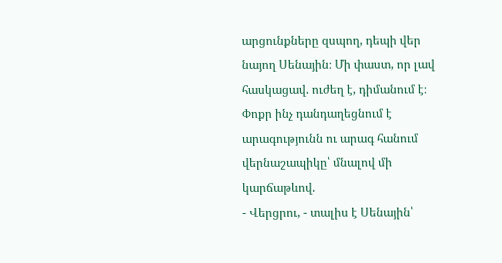արցունքները զսպող, դեպի վեր նայող Սենային։ Մի փաստ, որ լավ հասկացավ. ուժեղ է, դիմանում է։ Փոքր ինչ դանդաղեցնում է արագությունն ու արագ հանում վերնաշապիկը՝ մնալով մի կարճաթևով.
- Վերցրու, - տալիս է Սենային՝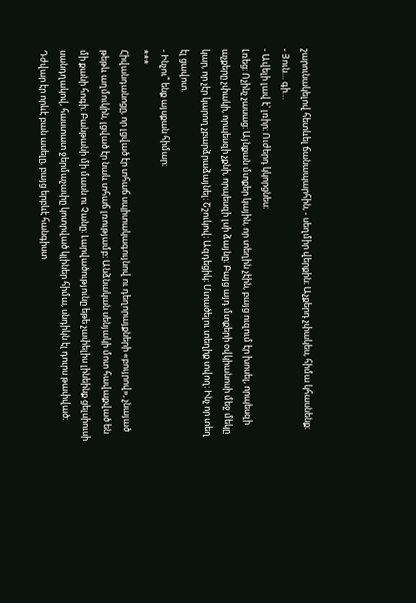շարունակելով հետևել ճանապարհին, - սեղմիր վերքին։ Աչքերդ չփակես, հիմա կհասնենք։
- Յուն… գի…
- Ավելի լավ է՝ լռիր։ Ուժերդ կկորցնես։
Լռեց։ Ոչինչ չասաց։ Այնքան մտքեր կային, որ տեղին չէին, բայց ուզում էր խոսել, որպեսզի աչքերը չփակի, որպեսզի չքնի, որպեսզի լսի ձայնը։ Բայց այդ մտքերի օվկիանոսի մեջ մեկը կար, որ չէր կարող չբարձրաձայնել։ Շշուկով։ Ազդեցիկ։ Մտածելու տեղիք տվող։ Ինչ որ տեղ էլ ցավոտ.
- Ինչու՞ ենք այսքան հիմար։
***
Հիվանդանոցը, որ լցված էր տհաճ սպիտակագույնով ու դեղորայքների «բույրով», չնայած թեթև աղմուկին, լցված էր նաև տհաճ լռությամբ։ Անձնական սենյակի մոտ հավաքված են մի քանի հոգի։ Բանթանի մի մասն ու Չանը։ Լարվածությունը եթե չափելիս լինեինք ցելսիուսի սանդղակով, հաստատ ջերմաչափը կոտրված կլիներ հիմա, սնդիկն էլ դուրս թափված։ Դժվար էր որևէ բան ասելը, բայց երբևէ հանգիստ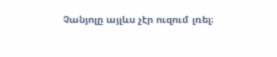Չանյոլը այլևս չէր ուզում լռել։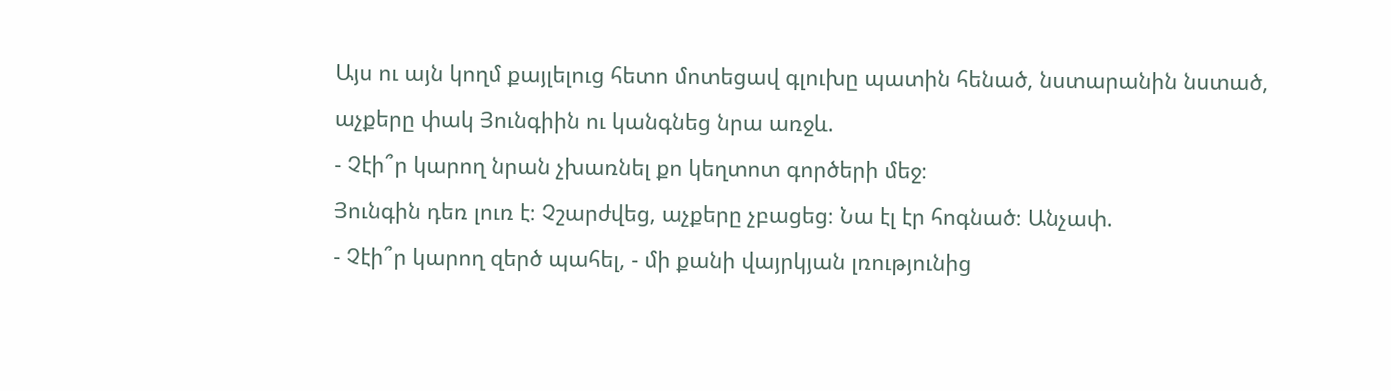Այս ու այն կողմ քայլելուց հետո մոտեցավ գլուխը պատին հենած, նստարանին նստած, աչքերը փակ Յունգիին ու կանգնեց նրա առջև.
- Չէի՞ր կարող նրան չխառնել քո կեղտոտ գործերի մեջ։
Յունգին դեռ լուռ է։ Չշարժվեց, աչքերը չբացեց։ Նա էլ էր հոգնած։ Անչափ.
- Չէի՞ր կարող զերծ պահել, - մի քանի վայրկյան լռությունից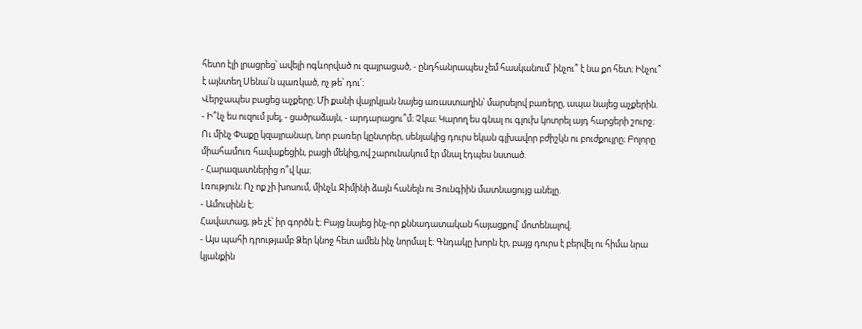հետո էլի լրացրեց՝ ավելի ոգևորված ու զայրացած, - ընդհանրապես չեմ հասկանում՝ ինչու՞ է նա քո հետ։ Ինչու՞ է այնտեղ Սենա՛ն պառկած, ոչ թե՝ դու՛։
Վերջապես բացեց աչքերը։ Մի քանի վայրկյան նայեց առաստաղին՝ մարսելով բառերը, ապա նայեց աչքերին.
- Ի՞նչ ես ուզում լսել, - ցածրաձայն, - արդարացու՞մ։ Չկա։ Կարող ես գնալ ու գլուխ կոտրել այդ հարցերի շուրջ։
Ու մինչ Փաքը կզայրանար, նոր բառեր կընտրեր, սենյակից դուրս եկան գլխավոր բժիշկն ու բուժքույրը։ Բոլորը միահամուռ հավաքեցին, բացի մեկից,ով շարունակում էր մնալ էդպես նստած.
- Հարազատներից ո՞վ կա։
Լռություն։ Ոչ ոք չի խոսում, մինչև Ջիմինի ձայն հանելն ու Յունգիին մատնացույց անելը.
- Ամուսինն է։
Հավատաց, թե չէ՝ իր գործն է։ Բայց նայեց ինչ-որ քննադատական հայացքով՝ մոտենալով.
- Այս պահի դրությամբ Ձեր կնոջ հետ ամեն ինչ նորմալ է։ Գնդակը խորն էր, բայց դուրս է բերվել ու հիմա նրա կյանքին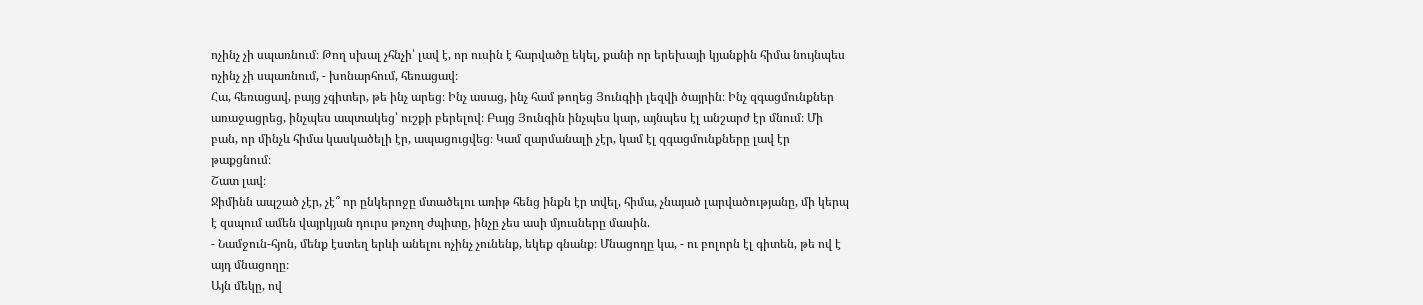ոչինչ չի սպառնում։ Թող սխալ չհնչի՝ լավ է, որ ուսին է հարվածը եկել, քանի որ երեխայի կյանքին հիմա նույնպես ոչինչ չի սպառնում, - խոնարհում, հեռացավ։
Հա, հեռացավ, բայց չգիտեր, թե ինչ արեց։ Ինչ ասաց, ինչ համ թողեց Յունգիի լեզվի ծայրին։ Ինչ զգացմունքներ առաջացրեց, ինչպես ապտակեց՝ ուշքի բերելով։ Բայց Յունգին ինչպես կար, այնպես էլ անշարժ էր մնում։ Մի բան, որ մինչև հիմա կասկածելի էր, ապացուցվեց։ Կամ զարմանալի չէր, կամ էլ զգացմունքները լավ էր թաքցնում։
Շատ լավ։
Ջիմինն ապշած չէր, չէ՞ որ ընկերոջը մտածելու առիթ հենց ինքն էր տվել, հիմա, չնայած լարվածությանը, մի կերպ է զսպում ամեն վայրկյան դուրս թռչող ժպիտը, ինչը չես ասի մյուսները մասին.
- Նամջուն-հյոն, մենք էստեղ երևի անելու ոչինչ չունենք, եկեք գնանք։ Մնացողը կա, - ու բոլորն էլ գիտեն, թե ով է այդ մնացողը։
Այն մեկը, ով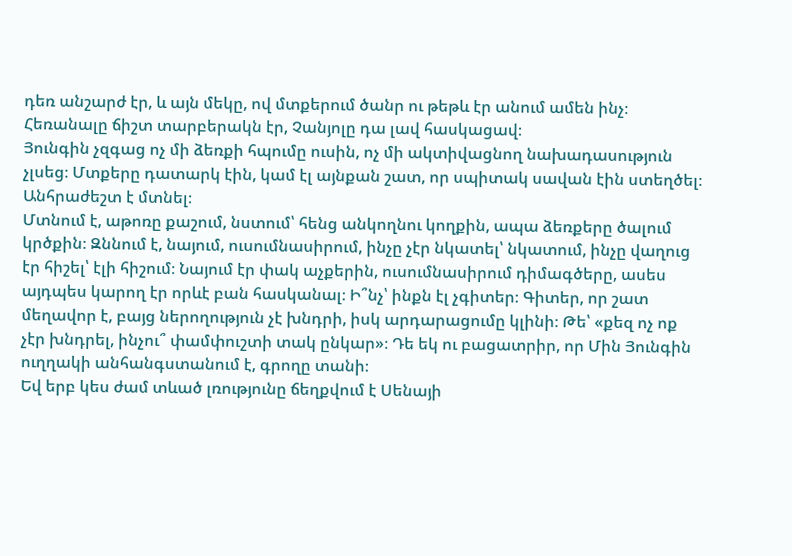դեռ անշարժ էր, և այն մեկը, ով մտքերում ծանր ու թեթև էր անում ամեն ինչ։ Հեռանալը ճիշտ տարբերակն էր, Չանյոլը դա լավ հասկացավ։
Յունգին չզգաց ոչ մի ձեռքի հպումը ուսին, ոչ մի ակտիվացնող նախադասություն չլսեց։ Մտքերը դատարկ էին, կամ էլ այնքան շատ, որ սպիտակ սավան էին ստեղծել։
Անհրաժեշտ է մտնել։
Մտնում է, աթոռը քաշում, նստում՝ հենց անկողնու կողքին, ապա ձեռքերը ծալում կրծքին։ Զննում է, նայում, ուսումնասիրում, ինչը չէր նկատել՝ նկատում, ինչը վաղուց էր հիշել՝ էլի հիշում։ Նայում էր փակ աչքերին, ուսումնասիրում դիմագծերը, ասես այդպես կարող էր որևէ բան հասկանալ։ Ի՞նչ՝ ինքն էլ չգիտեր։ Գիտեր, որ շատ մեղավոր է, բայց ներողություն չէ խնդրի, իսկ արդարացումը կլինի։ Թե՝ «քեզ ոչ ոք չէր խնդրել, ինչու՞ փամփուշտի տակ ընկար»։ Դե եկ ու բացատրիր, որ Մին Յունգին ուղղակի անհանգստանում է, գրողը տանի։
Եվ երբ կես ժամ տևած լռությունը ճեղքվում է Սենայի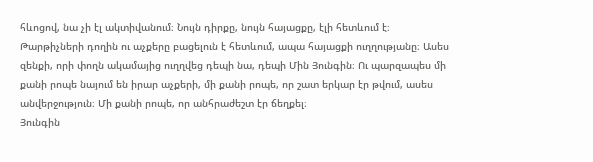հևոցով, նա չի էլ ակտիվանում։ Նույն դիրքը, նույն հայացքը, էլի հետևում է։ Թարթիչների դողին ու աչքերը բացելուն է հետևում, ապա հայացքի ուղղությանը։ Ասես զենքի, որի փողն ակամայից ուղղվեց դեպի նա, դեպի Մին Յունգին։ Ու պարզապես մի քանի րոպե նայում են իրար աչքերի, մի քանի րոպե, որ շատ երկար էր թվում, ասես անվերջություն։ Մի քանի րոպե, որ անհրաժեշտ էր ճեղքել։
Յունգին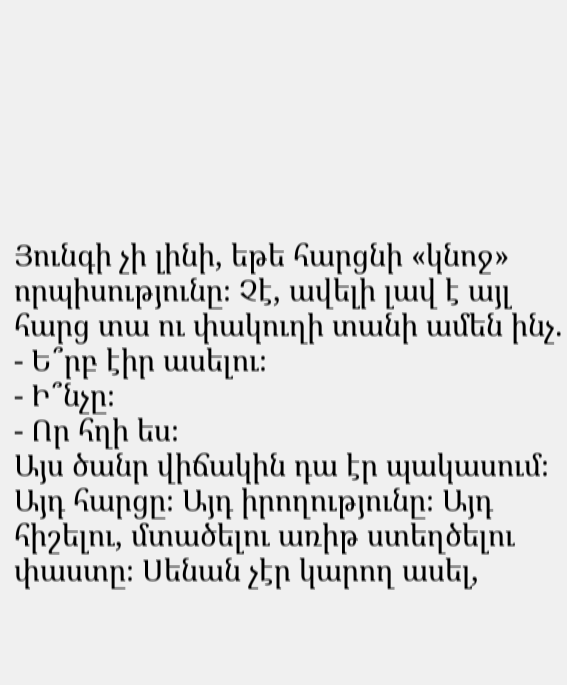Յունգի չի լինի, եթե հարցնի «կնոջ» որպիսությունը։ Չէ, ավելի լավ է այլ հարց տա ու փակուղի տանի ամեն ինչ.
- Ե՞րբ էիր ասելու։
- Ի՞նչը։
- Որ հղի ես։
Այս ծանր վիճակին դա էր պակասում։ Այդ հարցը։ Այդ իրողությունը։ Այդ հիշելու, մտածելու առիթ ստեղծելու փաստը։ Սենան չէր կարող ասել,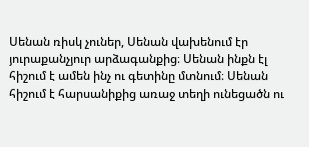Սենան ռիսկ չուներ, Սենան վախենում էր յուրաքանչյուր արձագանքից։ Սենան ինքն էլ հիշում է ամեն ինչ ու գետինը մտնում։ Սենան հիշում է հարսանիքից առաջ տեղի ունեցածն ու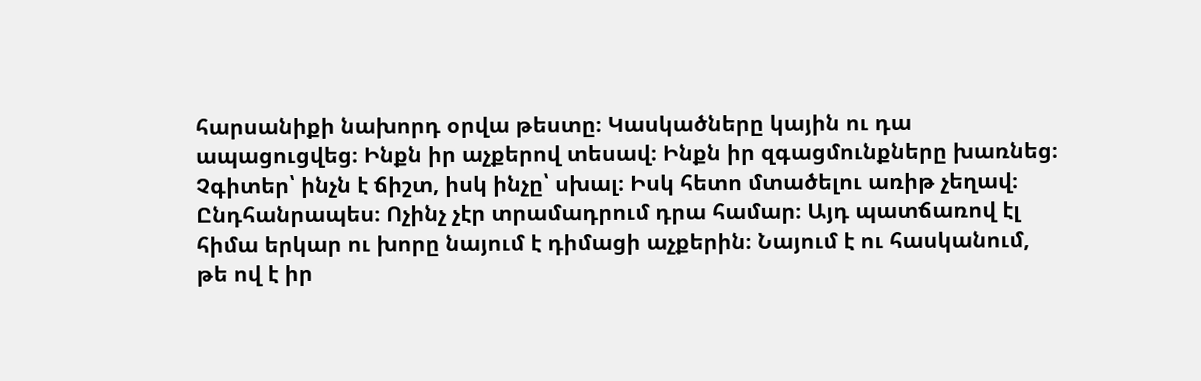հարսանիքի նախորդ օրվա թեստը։ Կասկածները կային ու դա ապացուցվեց։ Ինքն իր աչքերով տեսավ։ Ինքն իր զգացմունքները խառնեց։ Չգիտեր՝ ինչն է ճիշտ, իսկ ինչը՝ սխալ։ Իսկ հետո մտածելու առիթ չեղավ։ Ընդհանրապես։ Ոչինչ չէր տրամադրում դրա համար։ Այդ պատճառով էլ հիմա երկար ու խորը նայում է դիմացի աչքերին։ Նայում է ու հասկանում, թե ով է իր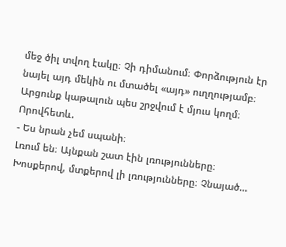մեջ ծիլ տվող էակը։ Չի դիմանում։ Փորձություն էր նայել այդ մեկին ու մտածել «այդ» ուղղությամբ։ Արցունք կաթալուն պես շրջվում է մյուս կողմ։ Որովհետև.
- Ես նրան չեմ սպանի։
Լռում են։ Այնքան շատ էին լռությունները։ Խոսքերով, մտքերով լի լռությունները։ Չնայած…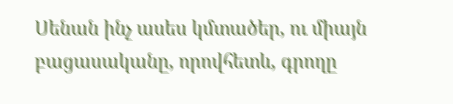Սենան ինչ ասես կմտածեր, ու միայն բացասականը, որովհետև, գրողը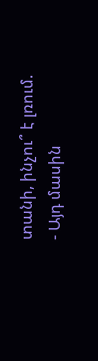տանի, ինչու՞ է լռում.
- Այդ մասին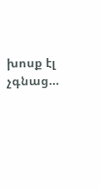խոսք էլ չգնաց…